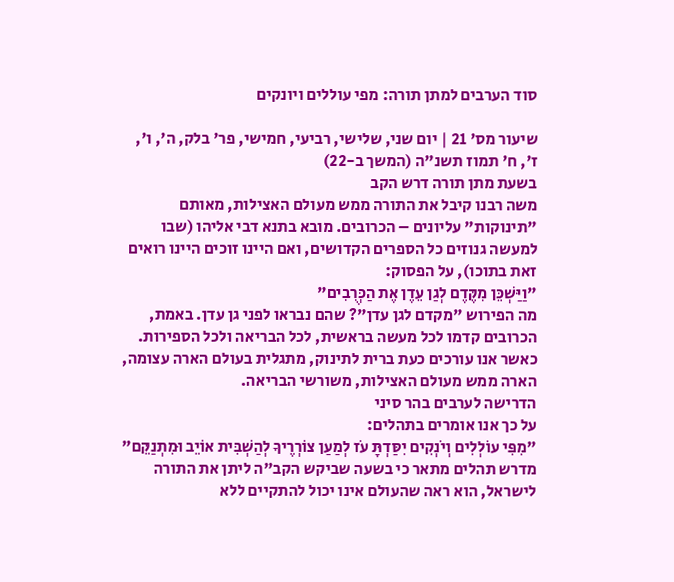סוד הערבים למתן תורה: מפי עוללים ויונקים

שיעור מס' 21 | יום שני, שלישי, רביעי, חמישי, פר' בלק, ה', ו', ז', ח' תמוז תשנ"ה (המשך ב-22)
בשעת מתן תורה דרש הקב
משה רבנו קיבל את התורה ממש מעולם האצילות, מאותם "תינוקות" עליונים – הכרובים. מובא בתנא דבי אליהו (שבו למעשה גנוזים כל הספרים הקדושים, ואם היינו זוכים היינו רואים זאת בתוכו), על הפסוק:
"וַיַּשְׁכֵּן מִקֶּדֶם לְגַן עֵדֶן אֶת הַכְּרֻבִים"
מה הפירוש "מקדם לגן עדן"? שהם נבראו לפני גן עדן. באמת, הכרובים קדמו לכל מעשה בראשית, לכל הבריאה ולכל הספירות. כאשר אנו עורכים כעת ברית לתינוק, מתגלית בעולם הארה עצומה, הארה ממש מעולם האצילות, משורשי הבריאה.
הדרישה לערבים בהר סיני
על כך אנו אומרים בתהלים:
"מִפִּי עוֹלְלִים וְיֹנְקִים יִסַּדְתָּ עֹז לְמַעַן צוֹרְרֶיךָ לְהַשְׁבִּית אוֹיֵב וּמִתְנַקֵּם"
מדרש תהלים מתאר כי בשעה שביקש הקב"ה ליתן את התורה לישראל, הוא ראה שהעולם אינו יכול להתקיים ללא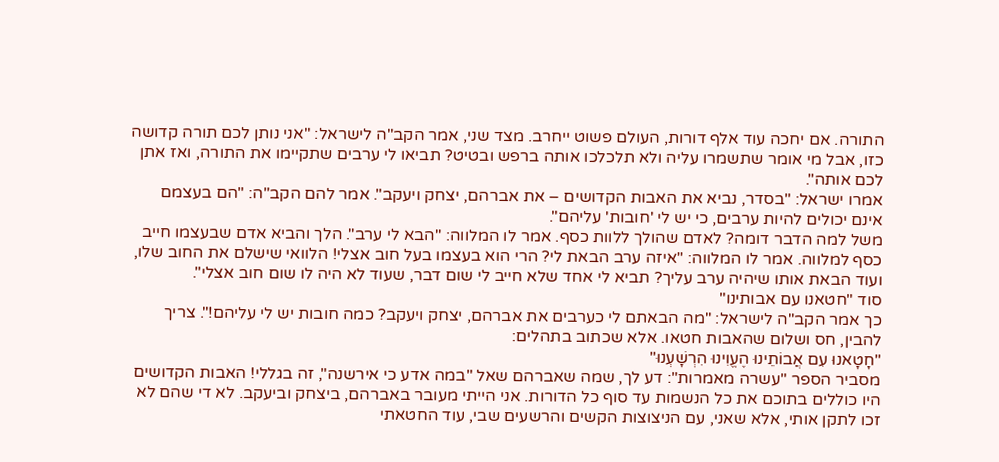התורה. אם יחכה עוד אלף דורות, העולם פשוט ייחרב. מצד שני, אמר הקב"ה לישראל: "אני נותן לכם תורה קדושה כזו, אבל מי אומר שתשמרו עליה ולא תלכלכו אותה ברפש ובטיט? תביאו לי ערבים שתקיימו את התורה, ואז אתן לכם אותה".
אמרו ישראל: "בסדר, נביא את האבות הקדושים – את אברהם, יצחק ויעקב". אמר להם הקב"ה: "הם בעצמם אינם יכולים להיות ערבים, כי יש לי 'חובות' עליהם".
משל למה הדבר דומה? לאדם שהולך ללוות כסף. אמר לו המלווה: "הבא לי ערב". הלך והביא אדם שבעצמו חייב כסף למלווה. אמר לו המלווה: "איזה ערב הבאת לי? הרי הוא בעצמו בעל חוב אצלי! הלוואי שישלם את החוב שלו, ועוד הבאת אותו שיהיה ערב עליך? תביא לי אחד שלא חייב לי שום דבר, שעוד לא היה לו שום חוב אצלי".
סוד "חטאנו עם אבותינו"
כך אמר הקב"ה לישראל: "מה הבאתם לי כערבים את אברהם, יצחק ויעקב? כמה חובות יש לי עליהם!". צריך להבין, חס ושלום שהאבות חטאו. אלא שכתוב בתהלים:
"חָטָאנוּ עִם אֲבוֹתֵינוּ הֶעֱוִינוּ הִרְשָׁעְנוּ"
מסביר הספר "עשרה מאמרות": דע לך, שמה שאברהם שאל "במה אדע כי אירשנה", זה בגללי! האבות הקדושים היו כוללים בתוכם את כל הנשמות עד סוף כל הדורות. אני הייתי מעובר באברהם, ביצחק וביעקב. לא די שהם לא זכו לתקן אותי, אלא שאני, עם הניצוצות הקשים והרשעים שבי, עוד החטאתי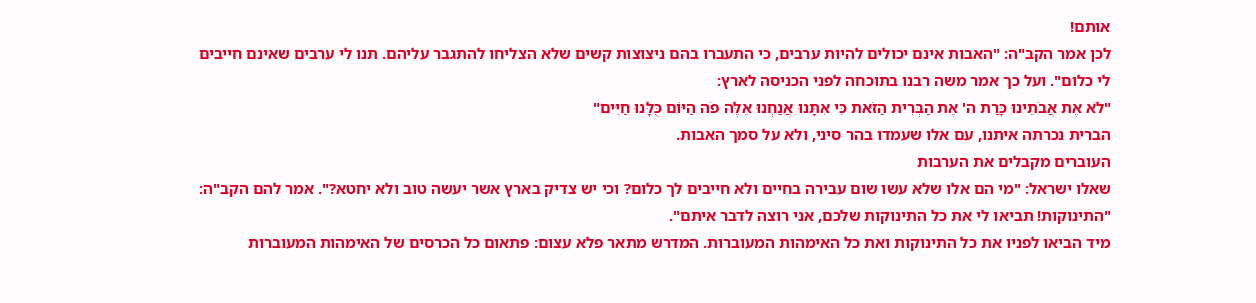אותם!
לכן אמר הקב"ה: "האבות אינם יכולים להיות ערבים, כי התעברו בהם ניצוצות קשים שלא הצליחו להתגבר עליהם. תנו לי ערבים שאינם חייבים לי כלום". ועל כך אמר משה רבנו בתוכחה לפני הכניסה לארץ:
"לֹא אֶת אֲבֹתֵינוּ כָּרַת ה' אֶת הַבְּרִית הַזֹּאת כִּי אִתָּנוּ אֲנַחְנוּ אֵלֶּה פֹה הַיּוֹם כֻּלָּנוּ חַיִּים"
הברית נכרתה איתנו, עם אלו שעמדו בהר סיני, ולא על סמך האבות.
העוברים מקבלים את הערבות
שאלו ישראל: "מי הם אלו שלא עשו שום עבירה בחיים ולא חייבים לך כלום? וכי יש צדיק בארץ אשר יעשה טוב ולא יחטא?". אמר להם הקב"ה: "התינוקות! תביאו לי את כל התינוקות שלכם, אני רוצה לדבר איתם".
מיד הביאו לפניו את כל התינוקות ואת כל האימהות המעוברות. המדרש מתאר פלא עצום: פתאום כל הכרסים של האימהות המעוברות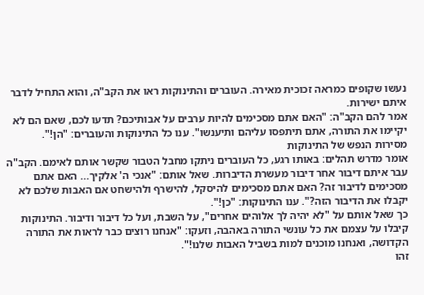נעשו שקופים כמראה זכוכית מאירה. העוברים והתינוקות ראו את הקב"ה, והוא התחיל לדבר איתם ישירות.
אמר להם הקב"ה: "האם אתם מסכימים להיות ערבים על אבותיכם? תדעו לכם, שאם הם לא יקיימו את התורה, אתם תיתפסו עליהם ותיענשו". ענו כל התינוקות והעוברים: "הן!".
מסירות הנפש של התינוקות
אומר מדרש תהלים: באותו רגע, כל העוברים ניתקו מחבל הטבור שקשר אותם לאימם. הקב"ה עבר איתם דיבור אחר דיבור מעשרת הדיברות. שאל אותם: "אנכי ה' אלקיך... האם אתם מסכימים לדיבור זה? האם אתם מסכימים להיסקל, להישרף ולהישחט אם האבות שלכם לא יקבלו את הדיבור הזה?". ענו התינוקות: "כן!".
כך שאל אותם על "לא יהיה לך אלוהים אחרים", על השבת, ועל כל דיבור ודיבור. התינוקות קיבלו על עצמם את כל עונשי התורה באהבה, וזעקו: "אנחנו רוצים כבר לראות את התורה הקדושה, ואנחנו מוכנים למות בשביל האבות שלנו!".
זהו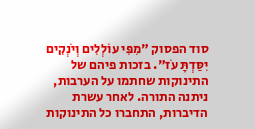סוד הפסוק "מִפִּי עוֹלְלִים וְיֹנְקִים יִסַּדְתָּ עֹז". בזכות פיהם של התינוקות שחתמו על הערבות, ניתנה התורה. לאחר עשרת הדיברות, התחברו כל התינוקות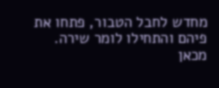מחדש לחבל הטבור, פתחו את פיהם והתחילו לומר שירה. מכאן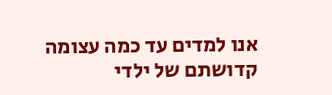אנו למדים עד כמה עצומה קדושתם של ילדי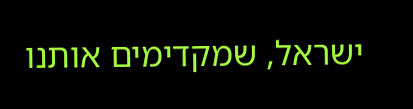ישראל, שמקדימים אותנו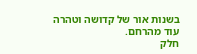בשנות אור של קדושה וטהרה עוד מהרחם.
חלק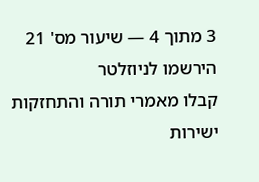3 מתוך 4 — שיעור מס' 21
הירשמו לניוזלטר
קבלו מאמרי תורה והתחזקות ישירות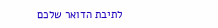לתיבת הדואר שלכם